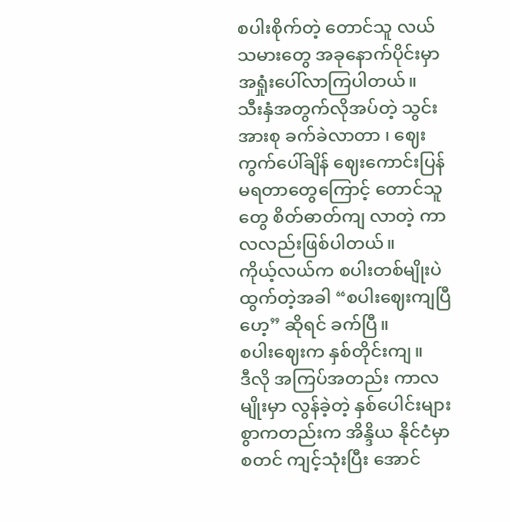စပါးစိုက်တဲ့ တောင်သူ လယ်သမားတွေ အခုနောက်ပိုင်းမှာ အရှုံးပေါ်လာကြပါတယ်။
သီးနှံအတွက်လိုအပ်တဲ့ သွင်းအားစု ခက်ခဲလာတာ ၊ ဈေးကွက်ပေါ်ချိန် ဈေးကောင်းပြန်မရတာတွေကြောင့် တောင်သူတွေ စိတ်ဓာတ်ကျ လာတဲ့ ကာလလည်းဖြစ်ပါတယ်။
ကိုယ့်လယ်က စပါးတစ်မျိုးပဲ ထွက်တဲ့အခါ “စပါးဈေးကျပြီဟေ့” ဆိုရင် ခက်ပြီ။
စပါးဈေးက နှစ်တိုင်းကျ။
ဒီလို အကြပ်အတည်း ကာလမျိုးမှာ လွန်ခဲ့တဲ့ နှစ်ပေါင်းများစွာကတည်းက အိန္ဒိယ နိုင်ငံမှာ စတင် ကျင့်သုံးပြီး အောင်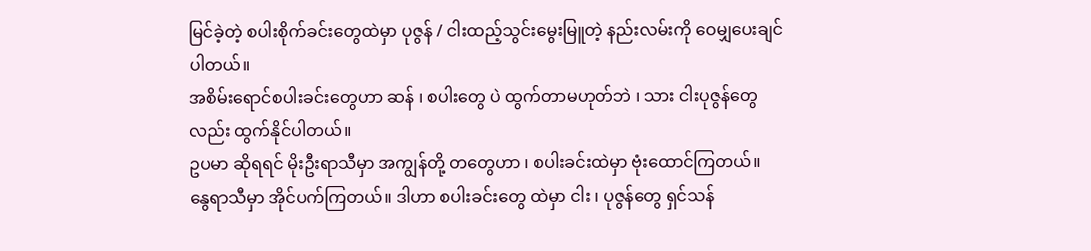မြင်ခဲ့တဲ့ စပါးစိုက်ခင်းတွေထဲမှာ ပုဇွန် / ငါးထည့်သွင်းမွေးမြူတဲ့ နည်းလမ်းကို ဝေမျှပေးချင်ပါတယ်။
အစိမ်းရောင်စပါးခင်းတွေဟာ ဆန် ၊ စပါးတွေ ပဲ ထွက်တာမဟုတ်ဘဲ ၊ သား ငါးပုဇွန်တွေ လည်း ထွက်နိုင်ပါတယ်။
ဥပမာ ဆိုရရင် မိုးဦးရာသီမှာ အကျွန်တို့ တတွေဟာ ၊ စပါးခင်းထဲမှာ ဗုံးထောင်ကြတယ်။ နွေရာသီမှာ အိုင်ပက်ကြတယ်။ ဒါဟာ စပါးခင်းတွေ ထဲမှာ ငါး ၊ ပုဇွန်တွေ ရှင်သန်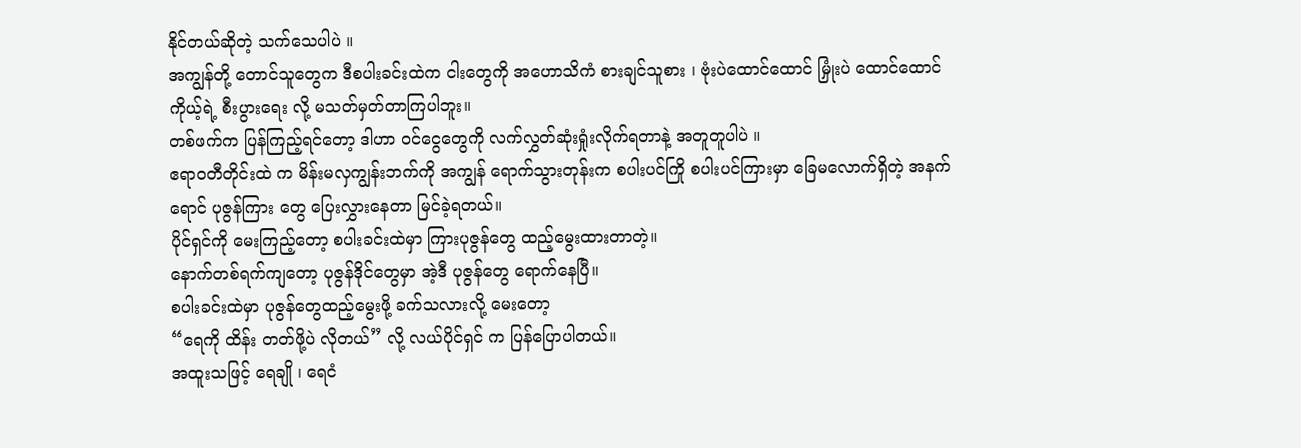နိုင်တယ်ဆိုတဲ့ သက်သေပါပဲ ။
အကျွန်တို့ တောင်သူတွေက ဒီစပါးခင်းထဲက ငါးတွေကို အဟောသိကံ စားချင်သူစား ၊ ဗုံးပဲထောင်ထောင် မြှုံးပဲ ထောင်ထောင် ကိုယ့်ရဲ့ စီးပွားရေး လို့ မသတ်မှတ်တာကြပါဘူး။
တစ်ဖက်က ပြန်ကြည့်ရင်တော့ ဒါဟာ ဝင်ငွေတွေကို လက်လွှတ်ဆုံးရှုံးလိုက်ရတာနဲ့ အတူတူပါပဲ ။
ဧရာဝတီတိုင်းထဲ က မိန်းမလှကျွန်းဘက်ကို အကျွန် ရောက်သွားတုန်းက စပါးပင်ကြို စပါးပင်ကြားမှာ ခြေမလောက်ရှိတဲ့ အနက်ရောင် ပုဇွန်ကြား တွေ ပြေးလွှားနေတာ မြင်ခဲ့ရတယ်။
ပိုင်ရှင်ကို မေးကြည့်တော့ စပါးခင်းထဲမှာ ကြားပုဇွန်တွေ ထည့်မွေးထားတာတဲ့။
နောက်တစ်ရက်ကျတော့ ပုဇွန်ဒိုင်တွေမှာ အဲ့ဒီ ပုဇွန်တွေ ရောက်နေပြီ။
စပါးခင်းထဲမှာ ပုဇွန်တွေထည့်မွေးဖို့ ခက်သလားလို့ မေးတော့
“ရေကို ထိန်း တတ်ဖို့ပဲ လိုတယ်” လို့ လယ်ပိုင်ရှင် က ပြန်ပြောပါတယ်။
အထူးသဖြင့် ရေချို ၊ ရေငံ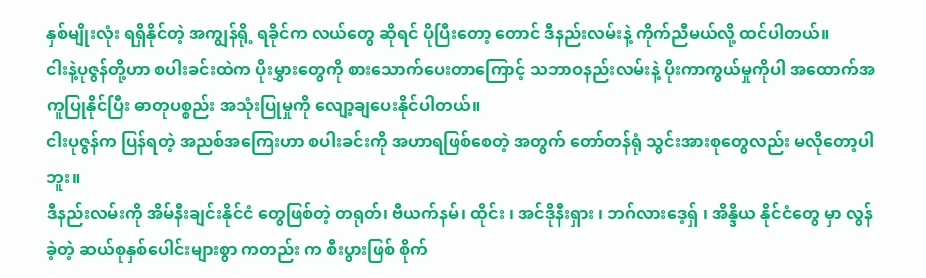နှစ်မျိုးလုံး ရရှိနိုင်တဲ့ အကျွန်ရို့ ရခိုင်က လယ်တွေ ဆိုရင် ပိုပြီးတော့ တောင် ဒီနည်းလမ်းနဲ့ ကိုက်ညီမယ်လို့ ထင်ပါတယ်။
ငါးနဲ့ပုဇွန်တို့ဟာ စပါးခင်းထဲက ပိုးမွှားတွေကို စားသောက်ပေးတာကြောင့် သဘာဝနည်းလမ်းနဲ့ ပိုးကာကွယ်မှုကိုပါ အထောက်အကူပြုနိုင်ပြီး ဓာတုပစ္စည်း အသုံးပြုမှုကို လျော့ချပေးနိုင်ပါတယ်။
ငါးပုဇွန်က ပြန်ရတဲ့ အညစ်အကြေးဟာ စပါးခင်းကို အဟာရဖြစ်စေတဲ့ အတွက် တော်တန်ရုံ သွင်းအားစုတွေလည်း မလိုတော့ပါဘူး။
ဒီနည်းလမ်းကို အိမ်နီးချင်းနိုင်ငံ တွေဖြစ်တဲ့ တရုတ်၊ ဗီယက်နမ်၊ ထိုင်း ၊ အင်ဒိုနီးရှား ၊ ဘဂ်လားဒေ့ရှ် ၊ အိန္ဒိယ နိုင်ငံတွေ မှာ လွန်ခဲ့တဲ့ ဆယ်စုနှစ်ပေါင်းများစွာ ကတည်း က စီးပွားဖြစ် စိုက်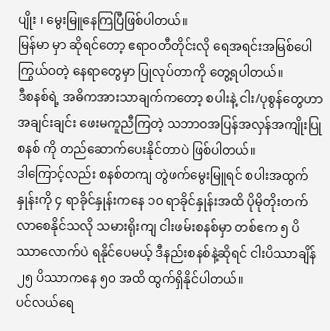ပျိုး ၊ မွေးမြူနေကြပြီဖြစ်ပါတယ်။
မြန်မာ မှာ ဆိုရင်တော့ ဧရာဝတီတိုင်းလို ရေအရင်းအမြစ်ပေါကြွယ်ဝတဲ့ နေရာတွေမှာ ပြုလုပ်တာကို တွေ့ရပါတယ်။
ဒီစနစ်ရဲ့ အဓိကအားသာချက်ကတော့ စပါးနဲ့ ငါး/ပုစွန်တွေဟာ အချင်းချင်း ဖေးမကူညီကြတဲ့ သဘာဝအပြန်အလှန်အကျိုးပြုစနစ် ကို တည်ဆောက်ပေးနိုင်တာပဲ ဖြစ်ပါတယ်။
ဒါကြောင့်လည်း စနစ်တကျ တွဲဖက်မွေးမြူရင် စပါးအထွက်နှုန်းကို ၄ ရာခိုင်နှုန်းကနေ ၁၀ ရာခိုင်နှုန်းအထိ ပိုမိုတိုးတက်လာစေနိုင်သလို သမားရိုးကျ ငါးဖမ်းစနစ်မှာ တစ်ဧက ၅ ပိဿာလောက်ပဲ ရနိုင်ပေမယ့် ဒီနည်းစနစ်နဲ့ဆိုရင် ငါးပိဿာချိန် ၂၅ ပိဿာကနေ ၅၀ အထိ ထွက်ရှိနိုင်ပါတယ်။
ပင်လယ်ရေ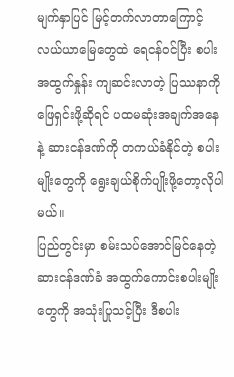မျက်နှာပြင် မြင့်တက်လာတာကြောင့် လယ်ယာမြေတွေထဲ ရေငန်ဝင်ပြီး စပါးအထွက်နှုန်း ကျဆင်းလာတဲ့ ပြဿနာကို ဖြေရှင်းဖို့ဆိုရင် ပထမဆုံးအချက်အနေနဲ့ ဆားငန်ဒဏ်ကို တကယ်ခံနိုင်တဲ့ စပါးမျိုးတွေကို ရွေးချယ်စိုက်ပျိုးဖို့တော့လိုပါမယ်။
ပြည်တွင်းမှာ စမ်းသပ်အောင်မြင်နေတဲ့ ဆားငန်ဒဏ်ခံ အထွက်ကောင်းစပါးမျိုးတွေကို အသုံးပြုသင့်ပြီး ဒီစပါး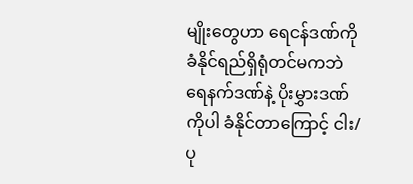မျိုးတွေဟာ ရေငန်ဒဏ်ကို ခံနိုင်ရည်ရှိရုံတင်မကဘဲ ရေနက်ဒဏ်နဲ့ ပိုးမွှားဒဏ်ကိုပါ ခံနိုင်တာကြောင့် ငါး/ပု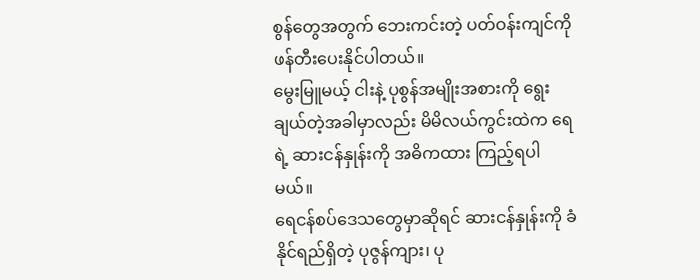စွန်တွေအတွက် ဘေးကင်းတဲ့ ပတ်ဝန်းကျင်ကို ဖန်တီးပေးနိုင်ပါတယ်။
မွေးမြူမယ့် ငါးနဲ့ ပုစွန်အမျိုးအစားကို ရွေးချယ်တဲ့အခါမှာလည်း မိမိလယ်ကွင်းထဲက ရေရဲ့ ဆားငန်နှုန်းကို အဓိကထား ကြည့်ရပါမယ်။
ရေငန်စပ်ဒေသတွေမှာဆိုရင် ဆားငန်နှုန်းကို ခံနိုင်ရည်ရှိတဲ့ ပုဇွန်ကျား၊ ပု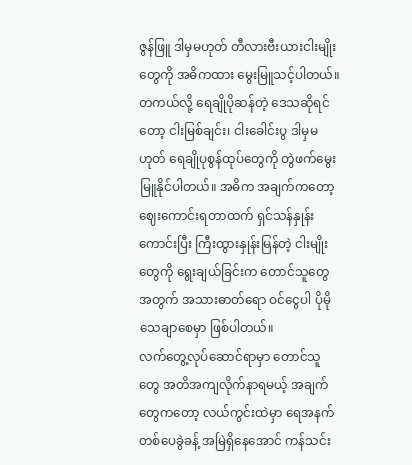ဇွန်ဖြူ ဒါမှမဟုတ် တီလားဗီးယားငါးမျိုးတွေကို အဓိကထား မွေးမြူသင့်ပါတယ်။
တကယ်လို့ ရေချိုပိုဆန်တဲ့ ဒေသဆိုရင်တော့ ငါးမြစ်ချင်း၊ ငါးခေါင်းပွ ဒါမှမဟုတ် ရေချိုပုစွန်ထုပ်တွေကို တွဲဖက်မွေးမြူနိုင်ပါတယ်။ အဓိက အချက်ကတော့ ဈေးကောင်းရတာထက် ရှင်သန်နှုန်းကောင်းပြီး ကြီးထွားနှုန်းမြန်တဲ့ ငါးမျိုးတွေကို ရွေးချယ်ခြင်းက တောင်သူတွေအတွက် အသားဓာတ်ရော ဝင်ငွေပါ ပိုမိုသေချာစေမှာ ဖြစ်ပါတယ်။
လက်တွေ့လုပ်ဆောင်ရာမှာ တောင်သူတွေ အတိအကျလိုက်နာရမယ့် အချက်တွေကတော့ လယ်ကွင်းထဲမှာ ရေအနက် တစ်ပေခွဲခန့် အမြဲရှိနေအောင် ကန်သင်း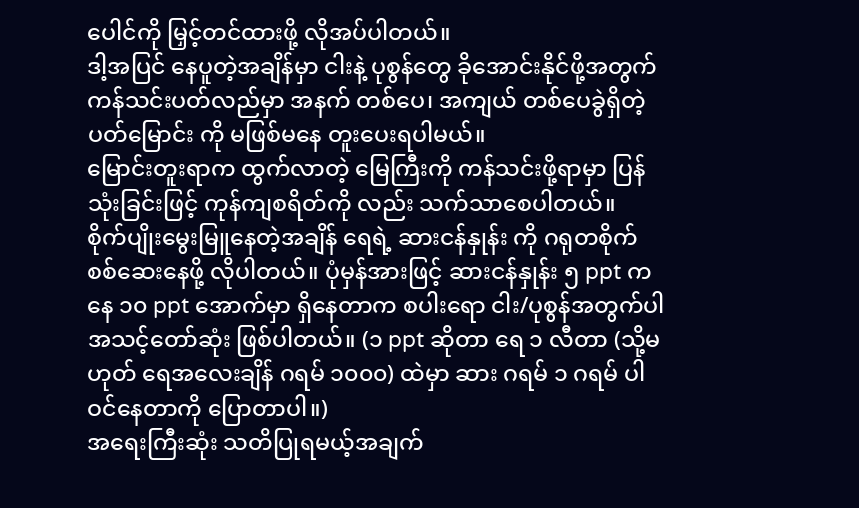ပေါင်ကို မြှင့်တင်ထားဖို့ လိုအပ်ပါတယ်။
ဒါ့အပြင် နေပူတဲ့အချိန်မှာ ငါးနဲ့ ပုစွန်တွေ ခိုအောင်းနိုင်ဖို့အတွက် ကန်သင်းပတ်လည်မှာ အနက် တစ်ပေ၊ အကျယ် တစ်ပေခွဲရှိတဲ့ ပတ်မြောင်း ကို မဖြစ်မနေ တူးပေးရပါမယ်။
မြောင်းတူးရာက ထွက်လာတဲ့ မြေကြီးကို ကန်သင်းဖို့ရာမှာ ပြန်သုံးခြင်းဖြင့် ကုန်ကျစရိတ်ကို လည်း သက်သာစေပါတယ်။
စိုက်ပျိုးမွေးမြူနေတဲ့အချိန် ရေရဲ့ ဆားငန်နှုန်း ကို ဂရုတစိုက် စစ်ဆေးနေဖို့ လိုပါတယ်။ ပုံမှန်အားဖြင့် ဆားငန်နှုန်း ၅ ppt ကနေ ၁၀ ppt အောက်မှာ ရှိနေတာက စပါးရော ငါး/ပုစွန်အတွက်ပါ အသင့်တော်ဆုံး ဖြစ်ပါတယ်။ (၁ ppt ဆိုတာ ရေ ၁ လီတာ (သို့မဟုတ် ရေအလေးချိန် ဂရမ် ၁၀၀၀) ထဲမှာ ဆား ဂရမ် ၁ ဂရမ် ပါဝင်နေတာကို ပြောတာပါ။)
အရေးကြီးဆုံး သတိပြုရမယ့်အချက်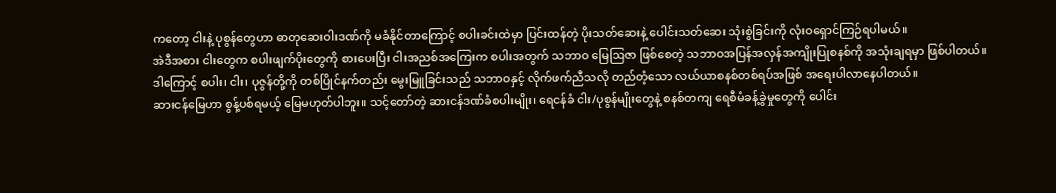ကတော့ ငါးနဲ့ ပုစွန်တွေဟာ ဓာတုဆေးဝါးဒဏ်ကို မခံနိုင်တာကြောင့် စပါးခင်းထဲမှာ ပြင်းထန်တဲ့ ပိုးသတ်ဆေးနဲ့ ပေါင်းသတ်ဆေး သုံးစွဲခြင်းကို လုံးဝရှောင်ကြဉ်ရပါမယ်။
အဲဒီအစား ငါးတွေက စပါးဖျက်ပိုးတွေကို စားပေးပြီး ငါးအညစ်အကြေးက စပါးအတွက် သဘာဝ မြေဩဇာ ဖြစ်စေတဲ့ သဘာဝအပြန်အလှန်အကျိုးပြုစနစ်ကို အသုံးချရမှာ ဖြစ်ပါတယ်။
ဒါကြောင့် စပါး၊ ငါး၊ ပုဇွန်တို့ကို တစ်ပြိုင်နက်တည်း မွေးမြူခြင်းသည် သဘာဝနှင့် လိုက်ဖက်ညီသလို တည်တံ့သော လယ်ယာစနစ်တစ်ရပ်အဖြစ် အရေးပါလာနေပါတယ်။
ဆားငန်မြေဟာ စွန့်ပစ်ရမယ့် မြေမဟုတ်ပါဘူး။ သင့်တော်တဲ့ ဆားငန်ဒဏ်ခံစပါးမျိုး၊ ရေငန်ခံ ငါး/ပုစွန်မျိုးတွေနဲ့ စနစ်တကျ ရေစီမံခန့်ခွဲမှုတွေကို ပေါင်း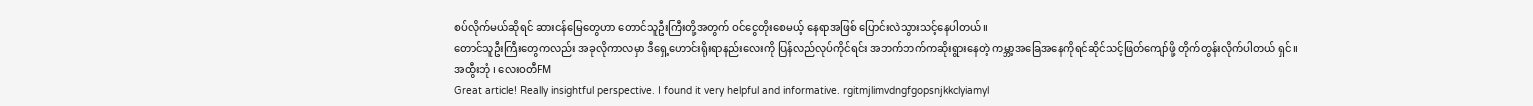စပ်လိုက်မယ်ဆိုရင် ဆားငန်မြေတွေဟာ တောင်သူဦးကြီးတို့အတွက် ဝင်ငွေတိုးစေမယ့် နေရာအဖြစ် ပြောင်းလဲသွားသင့်နေပါတယ်။
တောင်သူဦးကြီးတွေကလည်း အခုလိုကာလမှာ ဒီရှေ့ဟောင်းရိုးရာနည်းလေးကို ပြန်လည်လုပ်ကိုင်ရင်း အဘက်ဘက်ကဆိုးရွားနေတဲ့ ကမ္ဘာ့အခြေအနေကိုရင်ဆိုင်သင့်ဖြတ်ကျော်ဖို့ တိုက်တွန်းလိုက်ပါတယ် ရှင်။
အထွီးဘုံ ၊ လေးဝတီFM
Great article! Really insightful perspective. I found it very helpful and informative. rgitmjlimvdngfgopsnjkkclyiamyl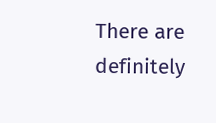There are definitely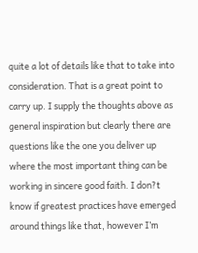quite a lot of details like that to take into consideration. That is a great point to carry up. I supply the thoughts above as general inspiration but clearly there are questions like the one you deliver up where the most important thing can be working in sincere good faith. I don?t know if greatest practices have emerged around things like that, however I’m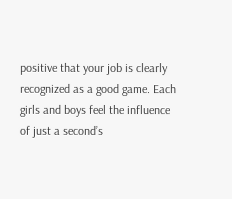positive that your job is clearly recognized as a good game. Each girls and boys feel the influence of just a second’s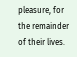pleasure, for the remainder of their lives.